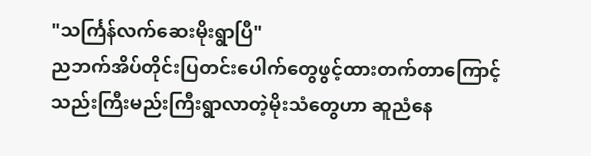"သင်္ကြန်လက်ဆေးမိုးရွာပြီ"
ညဘက်အိပ်တိုင်းပြတင်းပေါက်တွေဖွင့်ထားတက်တာကြောင့် သည်းကြီးမည်းကြီးရွာလာတဲ့မိုးသံတွေဟာ ဆူညံနေ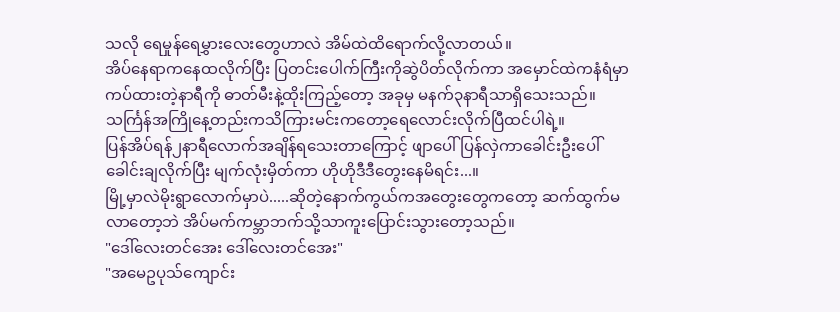သလို ရေမှုန်ရေမွှားလေးတွေဟာလဲ အိမ်ထဲထိရောက်လို့လာတယ်။
အိပ်နေရာကနေထလိုက်ပြီး ပြတင်းပေါက်ကြီးကိုဆွဲပိတ်လိုက်ကာ အမှောင်ထဲကနံရံမှာကပ်ထားတဲ့နာရီကို ဓာတ်မီးနဲ့ထိုးကြည့်တော့ အခုမှ မနက်၃နာရီသာရှိသေးသည်။
သင်္ကြန်အကြိုနေ့တည်းကသိကြားမင်းကတော့ရေလောင်းလိုက်ပြီထင်ပါရဲ့။
ပြန်အိပ်ရန်၂နာရီလောက်အချိန်ရသေးတာကြောင့် ဖျာပေါ်ပြန်လှဲကာခေါင်းဦးပေါ်ခေါင်းချလိုက်ပြီး မျက်လုံးမှိတ်ကာ ဟိုဟိုဒီဒီတွေးနေမိရင်း...။
မြို့မှာလဲမိုးရွာလောက်မှာပဲ.....ဆိုတဲ့နောက်ကွယ်ကအတွေးတွေကတော့ ဆက်ထွက်မလာတော့ဘဲ အိပ်မက်ကမ္ဘာဘက်သို့သာကူးပြောင်းသွားတော့သည်။
"ဒေါ်လေးတင်အေး ဒေါ်လေးတင်အေး"
"အမေဥပုသ်ကျောင်း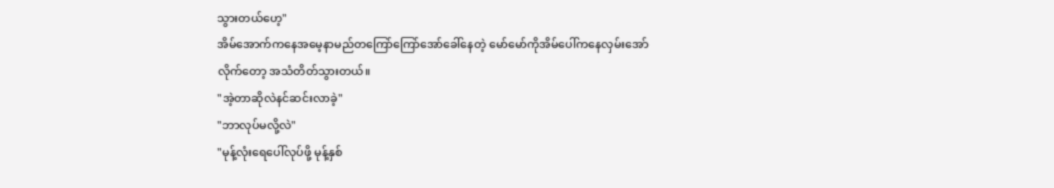သွားတယ်ဟေ့"
အိမ်အောက်ကနေအမေ့နာမည်တကြော်ကြော်အော်ခေါ်နေတဲ့ မော်မော်ကိုအိမ်ပေါ်ကနေလှမ်းအော်လိုက်တော့ အသံတိတ်သွားတယ်။
"အဲ့တာဆိုလဲနင်ဆင်းလာခဲ့"
"ဘာလုပ်မလို့လဲ"
"မုန့်လုံးရေပေါ်လုပ်ဖို့ မုန့်နှစ်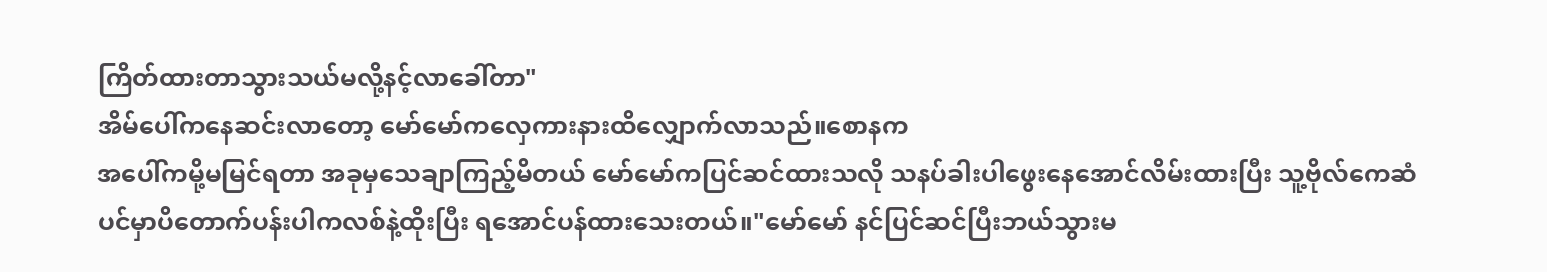ကြိတ်ထားတာသွားသယ်မလို့နင့်လာခေါ်တာ"
အိမ်ပေါ်ကနေဆင်းလာတော့ မော်မော်ကလှေကားနားထိလျှောက်လာသည်။စောနက
အပေါ်ကမို့မမြင်ရတာ အခုမှသေချာကြည့်မိတယ် မော်မော်ကပြင်ဆင်ထားသလို သနပ်ခါးပါဖွေးနေအောင်လိမ်းထားပြီး သူ့ဗိုလ်ကေဆံပင်မှာပိတောက်ပန်းပါကလစ်နဲ့ထိုးပြီး ရအောင်ပန်ထားသေးတယ်။"မော်မော် နင်ပြင်ဆင်ပြီးဘယ်သွားမ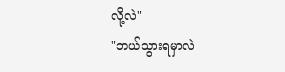လို့လဲ"
"ဘယ်သွားရမှာလဲ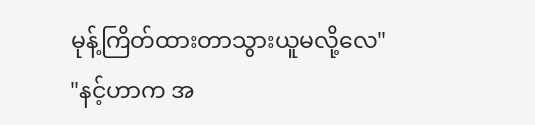မုန့်ကြိတ်ထားတာသွားယူမလို့လေ"
"နင့်ဟာက အ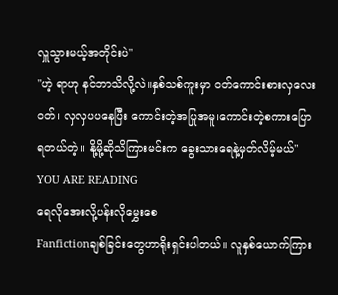လှူသွားမယ့်အတိုင်းပဲ"
"ဟဲ့ ရာဟု နင်ဘာသိလို့လဲ။နှစ်သစ်ကူးမှာ ဝတ်ကောင်းစားလှလေးဝတ်၊ လှလှပပနေပြီး ကောင်းတဲ့အပြုအမူ၊ကောင်းတဲ့စကားပြောရတယ်တဲ့။ နို့မို့ဆိုသိကြားမင်းက ခွေးသားရေနဲ့မှတ်လိမ့်မယ်"
YOU ARE READING
ရေလိုအေးလို့ပန်းလိုမွှေးစေ
Fanfictionချစ်ခြင်းတွေဟာရိုးရှင်းပါတယ်။ လူနှစ်ယောက်ကြား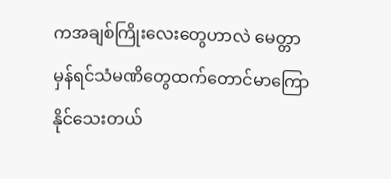ကအချစ်ကြိုးလေးတွေဟာလဲ မေတ္တာမှန်ရင်သံမဏိတွေထက်တောင်မာကြောနိုင်သေးတယ်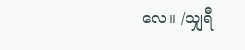လေ။ /သျှရီ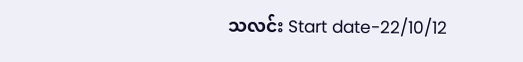သလင်း Start date-22/10/12